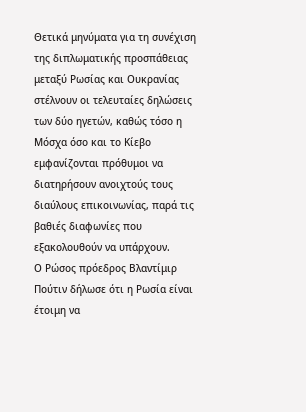Θετικά μηνύματα για τη συνέχιση της διπλωματικής προσπάθειας μεταξύ Ρωσίας και Ουκρανίας στέλνουν οι τελευταίες δηλώσεις των δύο ηγετών, καθώς τόσο η Μόσχα όσο και το Κίεβο εμφανίζονται πρόθυμοι να διατηρήσουν ανοιχτούς τους διαύλους επικοινωνίας, παρά τις βαθιές διαφωνίες που εξακολουθούν να υπάρχουν.
Ο Ρώσος πρόεδρος Βλαντίμιρ Πούτιν δήλωσε ότι η Ρωσία είναι έτοιμη να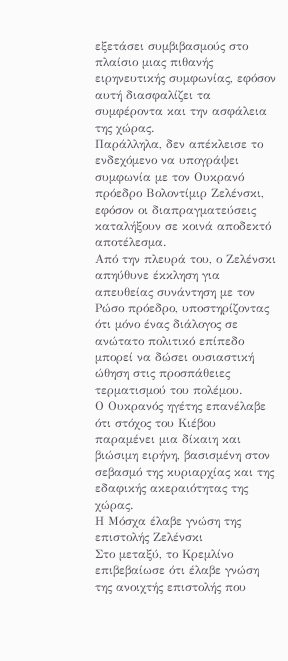εξετάσει συμβιβασμούς στο πλαίσιο μιας πιθανής ειρηνευτικής συμφωνίας, εφόσον αυτή διασφαλίζει τα συμφέροντα και την ασφάλεια της χώρας.
Παράλληλα, δεν απέκλεισε το ενδεχόμενο να υπογράψει συμφωνία με τον Ουκρανό πρόεδρο Βολοντίμιρ Ζελένσκι, εφόσον οι διαπραγματεύσεις καταλήξουν σε κοινά αποδεκτό αποτέλεσμα.
Από την πλευρά του, ο Ζελένσκι απηύθυνε έκκληση για απευθείας συνάντηση με τον Ρώσο πρόεδρο, υποστηρίζοντας ότι μόνο ένας διάλογος σε ανώτατο πολιτικό επίπεδο μπορεί να δώσει ουσιαστική ώθηση στις προσπάθειες τερματισμού του πολέμου.
Ο Ουκρανός ηγέτης επανέλαβε ότι στόχος του Κιέβου παραμένει μια δίκαιη και βιώσιμη ειρήνη, βασισμένη στον σεβασμό της κυριαρχίας και της εδαφικής ακεραιότητας της χώρας.
Η Μόσχα έλαβε γνώση της επιστολής Ζελένσκι
Στο μεταξύ, το Κρεμλίνο επιβεβαίωσε ότι έλαβε γνώση της ανοιχτής επιστολής που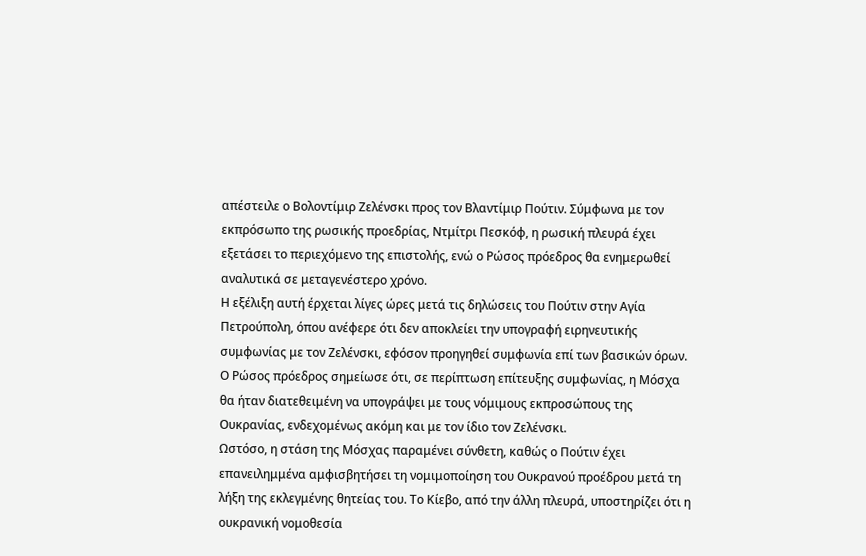απέστειλε ο Βολοντίμιρ Ζελένσκι προς τον Βλαντίμιρ Πούτιν. Σύμφωνα με τον εκπρόσωπο της ρωσικής προεδρίας, Ντμίτρι Πεσκόφ, η ρωσική πλευρά έχει εξετάσει το περιεχόμενο της επιστολής, ενώ ο Ρώσος πρόεδρος θα ενημερωθεί αναλυτικά σε μεταγενέστερο χρόνο.
Η εξέλιξη αυτή έρχεται λίγες ώρες μετά τις δηλώσεις του Πούτιν στην Αγία Πετρούπολη, όπου ανέφερε ότι δεν αποκλείει την υπογραφή ειρηνευτικής συμφωνίας με τον Ζελένσκι, εφόσον προηγηθεί συμφωνία επί των βασικών όρων.
Ο Ρώσος πρόεδρος σημείωσε ότι, σε περίπτωση επίτευξης συμφωνίας, η Μόσχα θα ήταν διατεθειμένη να υπογράψει με τους νόμιμους εκπροσώπους της Ουκρανίας, ενδεχομένως ακόμη και με τον ίδιο τον Ζελένσκι.
Ωστόσο, η στάση της Μόσχας παραμένει σύνθετη, καθώς ο Πούτιν έχει επανειλημμένα αμφισβητήσει τη νομιμοποίηση του Ουκρανού προέδρου μετά τη λήξη της εκλεγμένης θητείας του. Το Κίεβο, από την άλλη πλευρά, υποστηρίζει ότι η ουκρανική νομοθεσία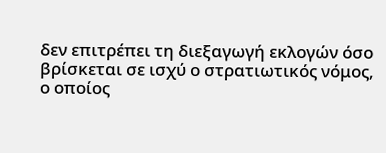δεν επιτρέπει τη διεξαγωγή εκλογών όσο βρίσκεται σε ισχύ ο στρατιωτικός νόμος, ο οποίος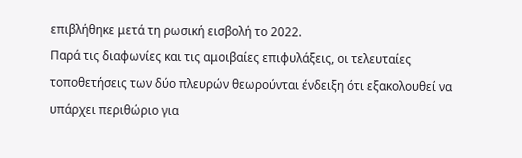επιβλήθηκε μετά τη ρωσική εισβολή το 2022.
Παρά τις διαφωνίες και τις αμοιβαίες επιφυλάξεις, οι τελευταίες τοποθετήσεις των δύο πλευρών θεωρούνται ένδειξη ότι εξακολουθεί να υπάρχει περιθώριο για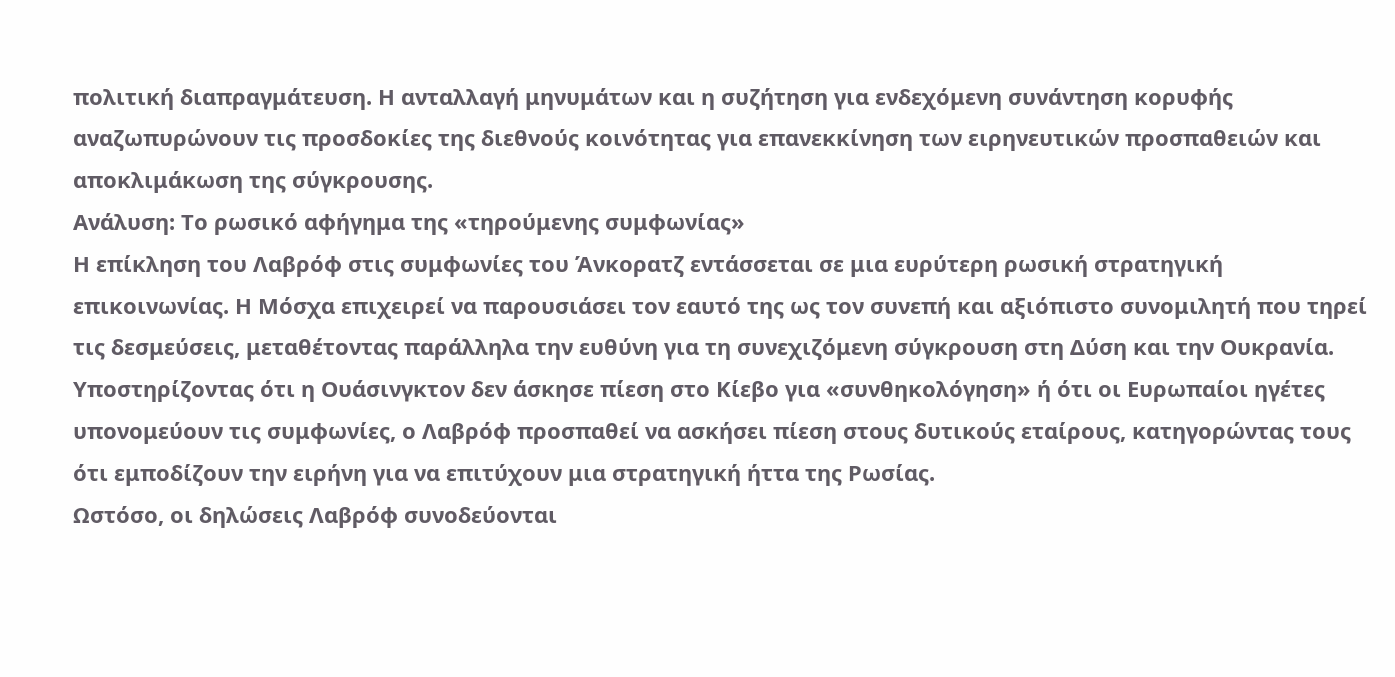πολιτική διαπραγμάτευση. Η ανταλλαγή μηνυμάτων και η συζήτηση για ενδεχόμενη συνάντηση κορυφής αναζωπυρώνουν τις προσδοκίες της διεθνούς κοινότητας για επανεκκίνηση των ειρηνευτικών προσπαθειών και αποκλιμάκωση της σύγκρουσης.
Ανάλυση: Το ρωσικό αφήγημα της «τηρούμενης συμφωνίας»
Η επίκληση του Λαβρόφ στις συμφωνίες του Άνκορατζ εντάσσεται σε μια ευρύτερη ρωσική στρατηγική επικοινωνίας. Η Μόσχα επιχειρεί να παρουσιάσει τον εαυτό της ως τον συνεπή και αξιόπιστο συνομιλητή που τηρεί τις δεσμεύσεις, μεταθέτοντας παράλληλα την ευθύνη για τη συνεχιζόμενη σύγκρουση στη Δύση και την Ουκρανία. Υποστηρίζοντας ότι η Ουάσινγκτον δεν άσκησε πίεση στο Κίεβο για «συνθηκολόγηση» ή ότι οι Ευρωπαίοι ηγέτες υπονομεύουν τις συμφωνίες, ο Λαβρόφ προσπαθεί να ασκήσει πίεση στους δυτικούς εταίρους, κατηγορώντας τους ότι εμποδίζουν την ειρήνη για να επιτύχουν μια στρατηγική ήττα της Ρωσίας.
Ωστόσο, οι δηλώσεις Λαβρόφ συνοδεύονται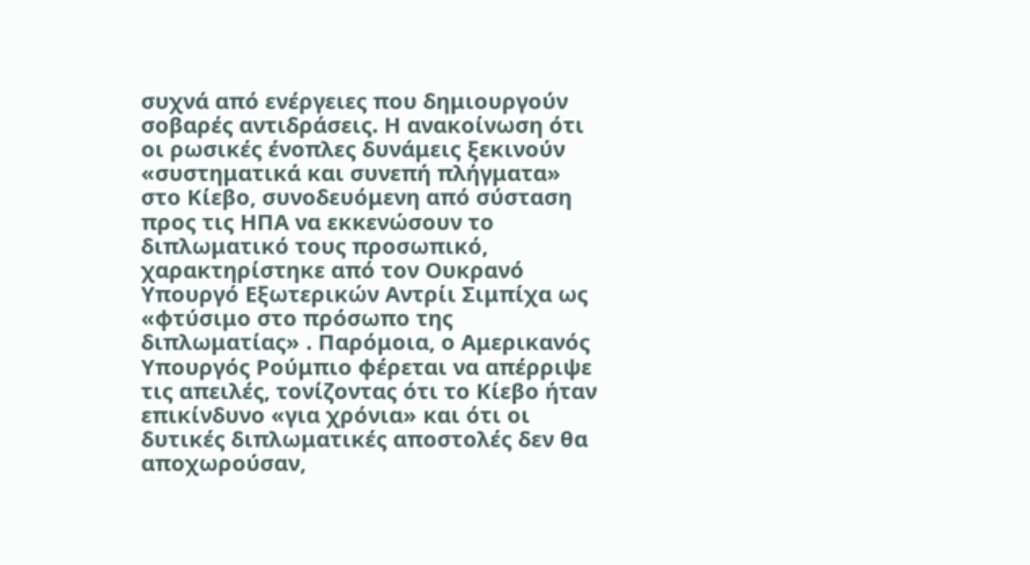συχνά από ενέργειες που δημιουργούν σοβαρές αντιδράσεις. Η ανακοίνωση ότι οι ρωσικές ένοπλες δυνάμεις ξεκινούν «συστηματικά και συνεπή πλήγματα» στο Κίεβο, συνοδευόμενη από σύσταση προς τις ΗΠΑ να εκκενώσουν το διπλωματικό τους προσωπικό, χαρακτηρίστηκε από τον Ουκρανό Υπουργό Εξωτερικών Αντρίι Σιμπίχα ως «φτύσιμο στο πρόσωπο της διπλωματίας» . Παρόμοια, ο Αμερικανός Υπουργός Ρούμπιο φέρεται να απέρριψε τις απειλές, τονίζοντας ότι το Κίεβο ήταν επικίνδυνο «για χρόνια» και ότι οι δυτικές διπλωματικές αποστολές δεν θα αποχωρούσαν,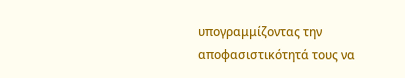υπογραμμίζοντας την αποφασιστικότητά τους να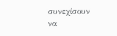συνεχίσουν να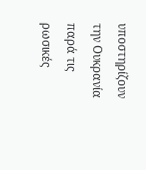υποστηρίζουν την Ουκρανία παρά τις ρωσικές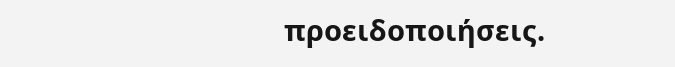προειδοποιήσεις.